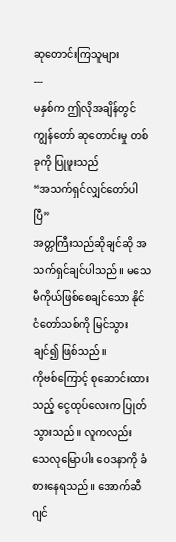ဆုတောင်းကြသူများ
---
မနှစ်က ဤလိုအချိန်တွင် ကျွန်တော် ဆုတောင်းမှု တစ်ခုကို ပြုဖူးသည်
“အသက်ရှင်လျှင်တော်ပါပြီ”
အတ္တကြီးသည်ဆိုချင်ဆို အသက်ရှင်ချင်ပါသည်။ မသေမီကိုယ်ဖြစ်စေချင်သော နိုင်ငံတော်သစ်ကို မြင်သွားချင်၍ ဖြစ်သည်။
ကိုဗစ်ကြောင့် စုဆောင်းထားသည့် ငွေထုပ်လေးက ပြုတ်သွားသည်။ လူကလည်း သေလုမြောပါး ဝေဒနာကို ခံစားနေရသည်။ အောက်ဆီဂျင်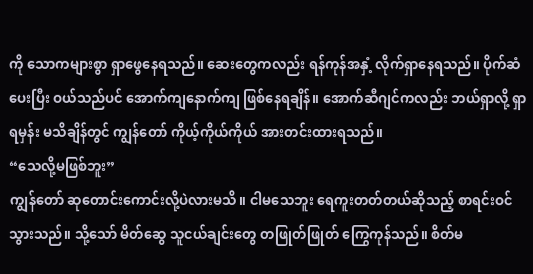ကို သောကများစွာ ရှာဖွေနေရသည်။ ဆေးတွေကလည်း ရန်ကုန်အနှံ့ လိုက်ရှာနေရသည်။ ပိုက်ဆံပေးပြီး ဝယ်သည်ပင် အောက်ကျနောက်ကျ ဖြစ်နေရချိန်။ အောက်ဆီဂျင်ကလည်း ဘယ်ရှာလို့ ရှာရမှန်း မသိချိန်တွင် ကျွန်တော် ကိုယ့်ကိုယ်ကိုယ် အားတင်းထားရသည်။
“သေလို့မဖြစ်ဘူး”
ကျွန်တော် ဆုတောင်းကောင်းလို့ပဲလားမသိ။ ငါမသေဘူး ရေကူးတတ်တယ်ဆိုသည့် စာရင်းဝင်သွားသည်။ သို့သော် မိတ်ဆွေ သူငယ်ချင်းတွေ တဖြုတ်ဖြုတ် ကြွေကုန်သည်။ စိတ်မ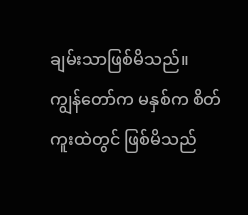ချမ်းသာဖြစ်မိသည်။
ကျွန်တော်က မနှစ်က စိတ်ကူးထဲတွင် ဖြစ်မိသည်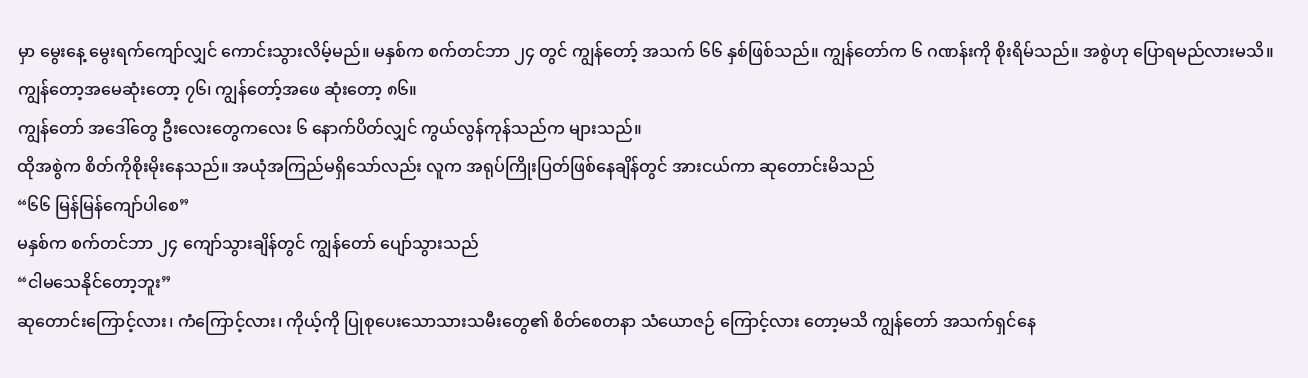မှာ မွေးနေ့ မွေးရက်ကျော်လျှင် ကောင်းသွားလိမ့်မည်။ မနှစ်က စက်တင်ဘာ ၂၄ တွင် ကျွန်တော့် အသက် ၆၆ နှစ်ဖြစ်သည်။ ကျွန်တော်က ၆ ဂဏန်းကို စိုးရိမ်သည်။ အစွဲဟု ပြောရမည်လားမသိ။ ကျွန်တော့အမေဆုံးတော့ ၇၆၊ ကျွန်တော့်အဖေ ဆုံးတော့ ၈၆။
ကျွန်တော် အဒေါ်တွေ ဦးလေးတွေကလေး ၆ နောက်ပိတ်လျှင် ကွယ်လွန်ကုန်သည်က များသည်။
ထိုအစွဲက စိတ်ကိုစိုးမိုးနေသည်။ အယုံအကြည်မရှိသော်လည်း လူက အရုပ်ကြိုးပြတ်ဖြစ်နေချိန်တွင် အားငယ်ကာ ဆုတောင်းမိသည်
“၆၆ မြန်မြန်ကျော်ပါစေ”
မနှစ်က စက်တင်ဘာ ၂၄ ကျော်သွားချိန်တွင် ကျွန်တော် ပျော်သွားသည်
“ငါမသေနိုင်တော့ဘူး”
ဆုတောင်းကြောင့်လား၊ ကံကြောင့်လား၊ ကိုယ့်ကို ပြုစုပေးသောသားသမီးတွေ၏ စိတ်စေတနာ သံယောဇဉ် ကြောင့်လား တော့မသိ ကျွန်တော် အသက်ရှင်နေ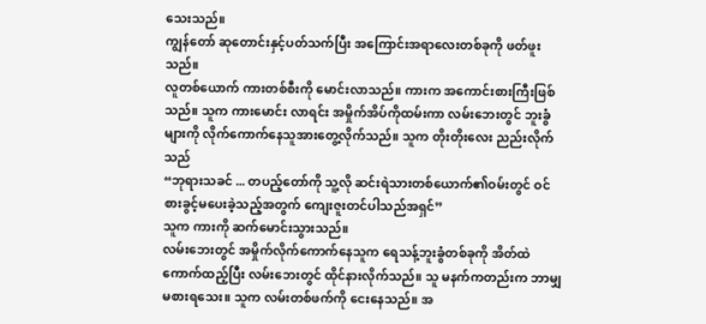သေးသည်။
ကျွန်တော် ဆုတောင်းနှင့်ပတ်သက်ပြီး အကြောင်းအရာလေးတစ်ခုကို ဖတ်ဖူးသည်။
လူတစ်ယောက် ကားတစ်စီးကို မောင်းလာသည်။ ကားက အကောင်းစားကြီးဖြစ်သည်။ သူက ကားမောင်း လာရင်း အမှိုက်အိပ်ကိုထမ်းကာ လမ်းဘေးတွင် ဘူးခွံများကို လိုက်ကောက်နေသူအားတွေ့လိုက်သည်။ သူက တိုးတိုးလေး ညည်းလိုက်သည်
“ဘုရားသခင် ... တပည့်တော်ကို သူ့လို ဆင်းရဲသားတစ်ယောက်၏ဝမ်းတွင် ဝင်စားခွင့်မပေးခဲ့သည့်အတွက် ကျေးဇူးတင်ပါသည်အရှင်”
သူက ကားကို ဆက်မောင်းသွားသည်။
လမ်းဘေးတွင် အမှိုက်လိုက်ကောက်နေသူက ရေသန့်ဘူးခွံတစ်ခုကို အိတ်ထဲကောက်ထည့်ပြီး လမ်းဘေးတွင် ထိုင်နားလိုက်သည်။ သူ မနက်ကတည်းက ဘာမျှ မစားရသေး။ သူက လမ်းတစ်ဖက်ကို ငေးနေသည်။ အ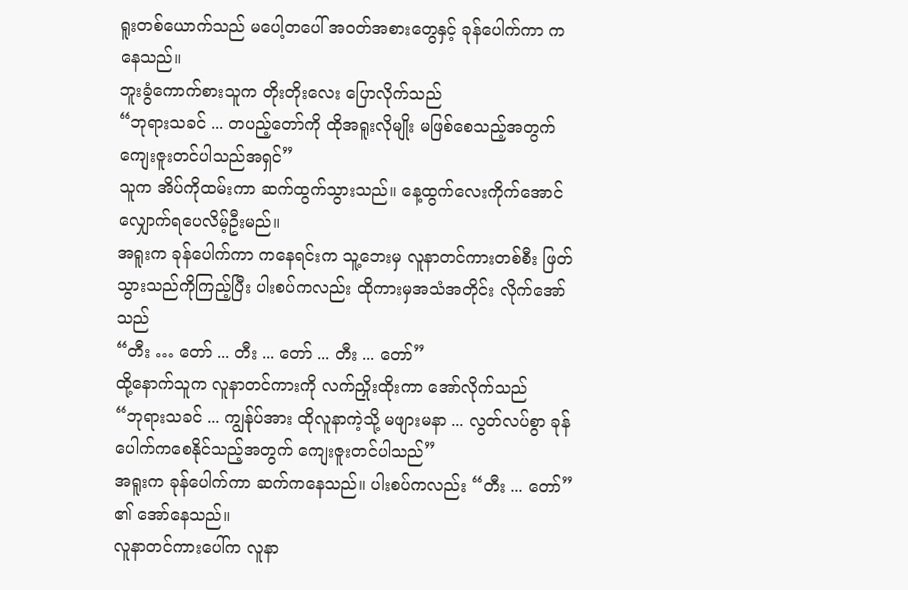ရူးတစ်ယောက်သည် မပေါ့တပေါ် အဝတ်အစားတွေနှင့် ခုန်ပေါက်ကာ ကနေသည်။
ဘူးခွံကောက်စားသူက တိုးတိုးလေး ပြောလိုက်သည်
“ဘုရားသခင် ... တပည့်တော်ကို ထိုအရူးလိုမျိုး မဖြစ်စေသည့်အတွက် ကျေးဇူးတင်ပါသည်အရှင်”
သူက အိပ်ကိုထမ်းကာ ဆက်ထွက်သွားသည်။ နေ့ထွက်လေးကိုက်အောင် လျှောက်ရပေလိမ့်ဦးမည်။
အရူးက ခုန်ပေါက်ကာ ကနေရင်းက သူ့ဘေးမှ လူနာတင်ကားတစ်စီး ဖြတ်သွားသည်ကိုကြည့်ပြီး ပါးစပ်ကလည်း ထိုကားမှအသံအတိုင်း လိုက်အော်သည်
“တီး … တော် ... တီး ... တော် ... တီး ... တော်”
ထို့နောက်သူက လူနာတင်ကားကို လက်ညှိုးထိုးကာ အော်လိုက်သည်
“ဘုရားသခင် ... ကျွန်ုပ်အား ထိုလူနာကဲ့သို့ မဖျားမနာ ... လွတ်လပ်စွာ ခုန်ပေါက်ကစေနိုင်သည့်အတွက် ကျေးဇူးတင်ပါသည်”
အရူးက ခုန်ပေါက်ကာ ဆက်ကနေသည်။ ပါးစပ်ကလည်း “တီး ... တော်” ၏ အော်နေသည်။
လူနာတင်ကားပေါ်က လူနာ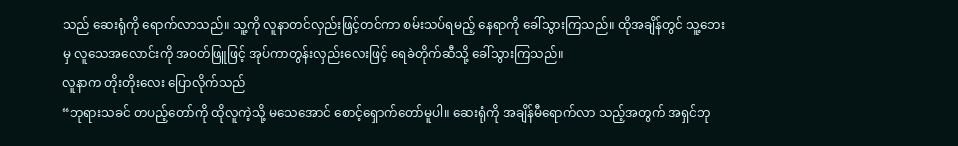သည် ဆေးရုံကို ရောက်လာသည်။ သူ့ကို လူနာတင်လှည်းဖြင့်တင်ကာ စမ်းသပ်ရမည့် နေရာကို ခေါ်သွားကြသည်။ ထိုအချိန်တွင် သူ့ဘေးမှ လူသေအလောင်းကို အဝတ်ဖြူဖြင့် အုပ်ကာတွန်းလှည်းလေးဖြင့် ရေခဲတိုက်ဆီသို့ ခေါ်သွားကြသည်။
လူနာက တိုးတိုးလေး ပြောလိုက်သည်
“ဘုရားသခင် တပည့်တော်ကို ထိုလူကဲ့သို့ မသေအောင် စောင့်ရှောက်တော်မူပါ။ ဆေးရုံကို အချိန်မီရောက်လာ သည့်အတွက် အရှင်ဘု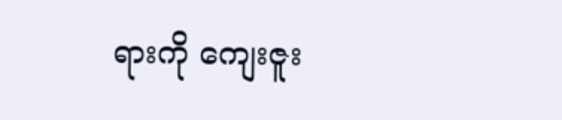ရားကို ကျေးဇူး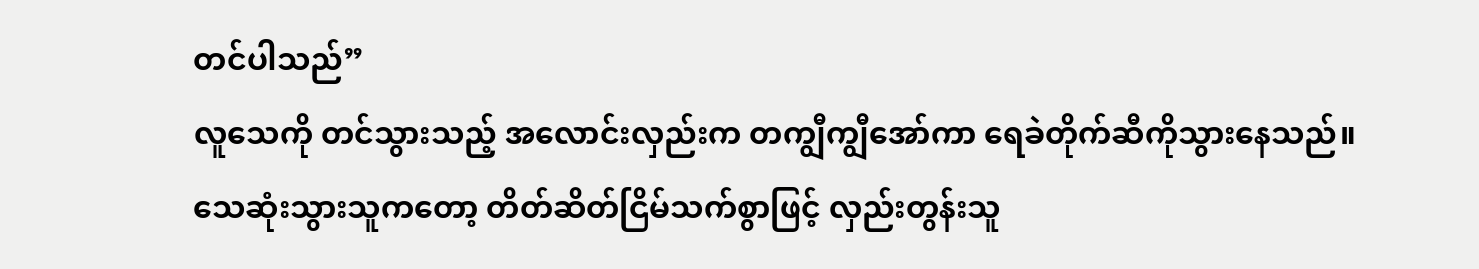တင်ပါသည်”
လူသေကို တင်သွားသည့် အလောင်းလှည်းက တကျွီကျွီအော်ကာ ရေခဲတိုက်ဆီကိုသွားနေသည်။
သေဆုံးသွားသူကတော့ တိတ်ဆိတ်ငြိမ်သက်စွာဖြင့် လှည်းတွန်းသူ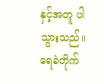နှင့်အတူ ပါသွားသည်။
ရေခဲတိုက်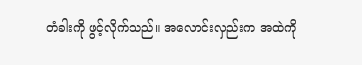တံခါးကို ဖွင့်လိုက်သည်။ အလောင်းလှည်းက အထဲကို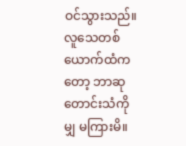ဝင်သွားသည်။
လူသေတစ်ယောက်ထံကတော့ ဘာဆုတောင်းသံကိုမျှ မကြားမိ။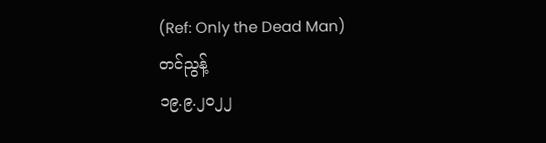(Ref: Only the Dead Man)
တင်ညွန့်
၁၉.၉.၂၀၂၂